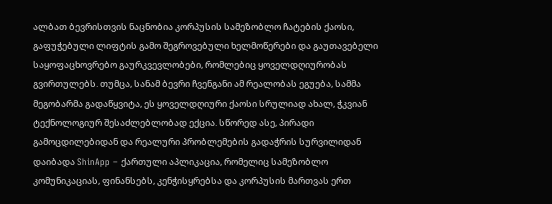ალბათ ბევრისთვის ნაცნობია კორპუსის სამეზობლო ჩატების ქაოსი, გაფუჭებული ლიფტის გამო შეგროვებული ხელმოწერები და გაუთავებელი საყოფაცხოვრებო გაურკვევლობები, რომლებიც ყოველდღიურობას გვირთულებს. თუმცა, სანამ ბევრი ჩვენგანი ამ რეალობას ეგუება, სამმა მეგობარმა გადაწყვიტა, ეს ყოველდღიური ქაოსი სრულიად ახალ, ჭკვიან ტექნოლოგიურ შესაძლებლობად ექცია. სწორედ ასე, პირადი გამოცდილებიდან და რეალური პრობლემების გადაჭრის სურვილიდან დაიბადა ShinApp – ქართული აპლიკაცია, რომელიც სამეზობლო კომუნიკაციას, ფინანსებს, კენჭისყრებსა და კორპუსის მართვას ერთ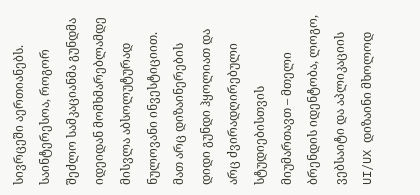სივრცეში აერთიანებს.
საინტერესოა, როგორ შეძლო სამკაციანმა გუნდმა იდეიდან მომხმარებლამდე მისვლა აბსოლუტურად ნულოვანი ინვესტიციით. მათ არც დიზაინერების დიდი გუნდი ჰყოლიათ და არც ძვირადღირებული სტუდიებისთვის მიუმართავთ – მთელი ბრენდის იდენტობა, ლოგო, ვებსაიტი და აპლიკაციის UI/UX დიზაინი მხოლოდ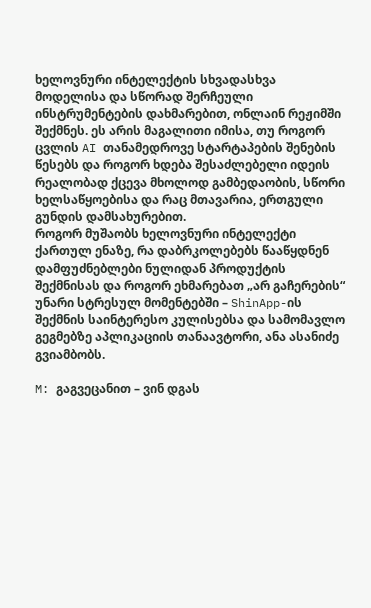ხელოვნური ინტელექტის სხვადასხვა მოდელისა და სწორად შერჩეული ინსტრუმენტების დახმარებით, ონლაინ რეჟიმში შექმნეს. ეს არის მაგალითი იმისა, თუ როგორ ცვლის AI თანამედროვე სტარტაპების შენების წესებს და როგორ ხდება შესაძლებელი იდეის რეალობად ქცევა მხოლოდ გამბედაობის, სწორი ხელსაწყოებისა და რაც მთავარია, ერთგული გუნდის დამსახურებით.
როგორ მუშაობს ხელოვნური ინტელექტი ქართულ ენაზე, რა დაბრკოლებებს წააწყდნენ დამფუძნებლები ნულიდან პროდუქტის შექმნისას და როგორ ეხმარებათ „არ გაჩერების“ უნარი სტრესულ მომენტებში – ShinApp-ის შექმნის საინტერესო კულისებსა და სამომავლო გეგმებზე აპლიკაციის თანაავტორი, ანა ასანიძე გვიამბობს.

M: გაგვეცანით – ვინ დგას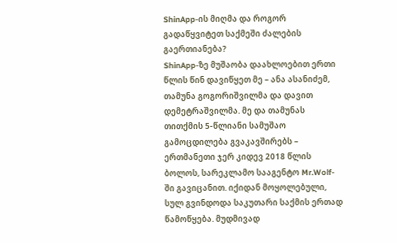ShinApp-ის მიღმა და როგორ გადაწყვიტეთ საქმეში ძალების გაერთიანება?
ShinApp-ზე მუშაობა დაახლოებით ერთი წლის წინ დავიწყეთ მე – ანა ასანიძემ, თამუნა გოგორიშვილმა და დავით დემეტრაშვილმა. მე და თამუნას თითქმის 5-წლიანი სამუშაო გამოცდილება გვაკავშირებს – ერთმანეთი ჯერ კიდევ 2018 წლის ბოლოს, სარეკლამო სააგენტო Mr.Wolf-ში გავიცანით. იქიდან მოყოლებული, სულ გვინდოდა საკუთარი საქმის ერთად წამოწყება. მუდმივად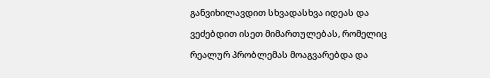განვიხილავდით სხვადასხვა იდეას და ვეძებდით ისეთ მიმართულებას, რომელიც რეალურ პრობლემას მოაგვარებდა და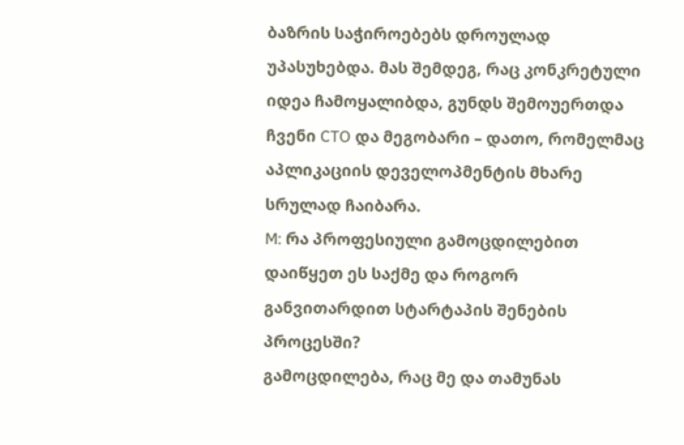ბაზრის საჭიროებებს დროულად უპასუხებდა. მას შემდეგ, რაც კონკრეტული იდეა ჩამოყალიბდა, გუნდს შემოუერთდა ჩვენი CTO და მეგობარი – დათო, რომელმაც აპლიკაციის დეველოპმენტის მხარე სრულად ჩაიბარა.
M: რა პროფესიული გამოცდილებით დაიწყეთ ეს საქმე და როგორ განვითარდით სტარტაპის შენების პროცესში?
გამოცდილება, რაც მე და თამუნას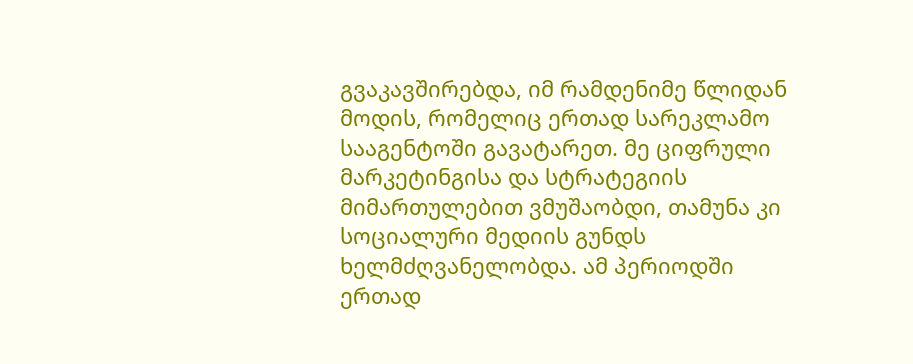გვაკავშირებდა, იმ რამდენიმე წლიდან მოდის, რომელიც ერთად სარეკლამო სააგენტოში გავატარეთ. მე ციფრული მარკეტინგისა და სტრატეგიის მიმართულებით ვმუშაობდი, თამუნა კი სოციალური მედიის გუნდს ხელმძღვანელობდა. ამ პერიოდში ერთად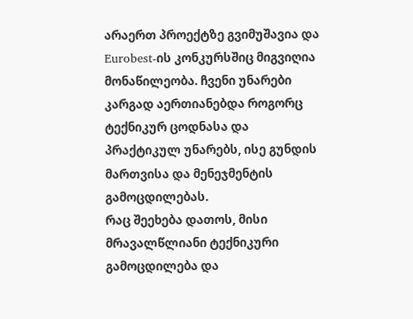არაერთ პროექტზე გვიმუშავია და Eurobest-ის კონკურსშიც მიგვიღია მონაწილეობა. ჩვენი უნარები კარგად აერთიანებდა როგორც ტექნიკურ ცოდნასა და პრაქტიკულ უნარებს, ისე გუნდის მართვისა და მენეჯმენტის გამოცდილებას.
რაც შეეხება დათოს, მისი მრავალწლიანი ტექნიკური გამოცდილება და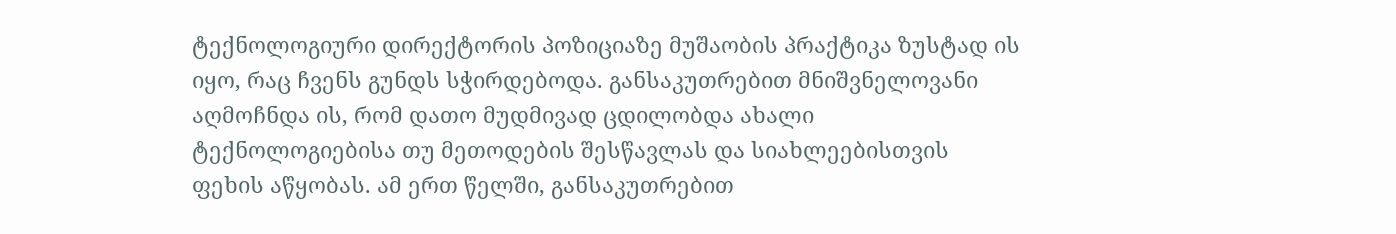ტექნოლოგიური დირექტორის პოზიციაზე მუშაობის პრაქტიკა ზუსტად ის იყო, რაც ჩვენს გუნდს სჭირდებოდა. განსაკუთრებით მნიშვნელოვანი აღმოჩნდა ის, რომ დათო მუდმივად ცდილობდა ახალი ტექნოლოგიებისა თუ მეთოდების შესწავლას და სიახლეებისთვის ფეხის აწყობას. ამ ერთ წელში, განსაკუთრებით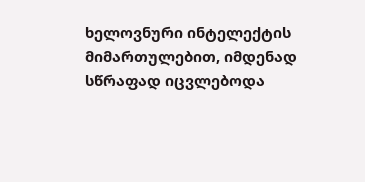ხელოვნური ინტელექტის მიმართულებით, იმდენად სწრაფად იცვლებოდა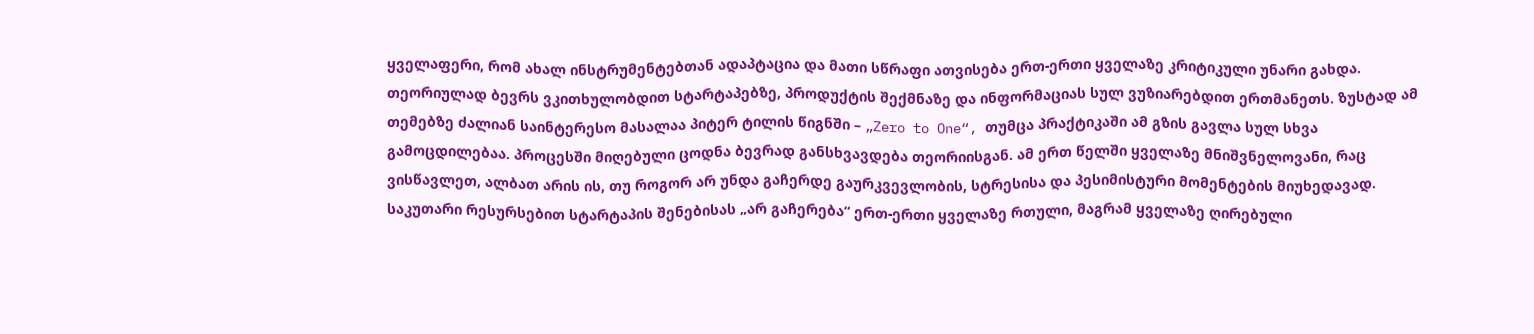ყველაფერი, რომ ახალ ინსტრუმენტებთან ადაპტაცია და მათი სწრაფი ათვისება ერთ-ერთი ყველაზე კრიტიკული უნარი გახდა.
თეორიულად ბევრს ვკითხულობდით სტარტაპებზე, პროდუქტის შექმნაზე და ინფორმაციას სულ ვუზიარებდით ერთმანეთს. ზუსტად ამ თემებზე ძალიან საინტერესო მასალაა პიტერ ტილის წიგნში – „Zero to One“, თუმცა პრაქტიკაში ამ გზის გავლა სულ სხვა გამოცდილებაა. პროცესში მიღებული ცოდნა ბევრად განსხვავდება თეორიისგან. ამ ერთ წელში ყველაზე მნიშვნელოვანი, რაც ვისწავლეთ, ალბათ არის ის, თუ როგორ არ უნდა გაჩერდე გაურკვევლობის, სტრესისა და პესიმისტური მომენტების მიუხედავად. საკუთარი რესურსებით სტარტაპის შენებისას „არ გაჩერება“ ერთ-ერთი ყველაზე რთული, მაგრამ ყველაზე ღირებული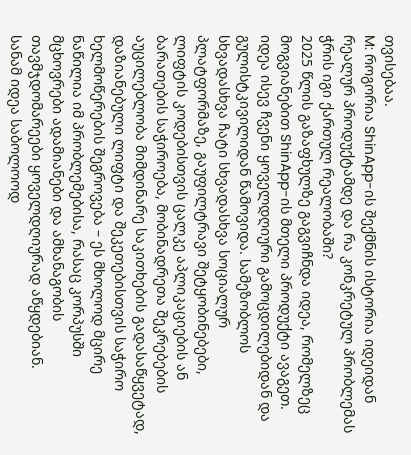თვისებაა.
M: როგორია ShinApp-ის შექმნის ისტორია იდეიდან რეალურ პროდუქტამდე და რა კონკრეტულ პრობლემას ჭრის იგი ქართულ რეალობაში?
2025 წლის გაზაფხულზე გაგვიჩნდა იდეა, რომელზეც მოგვიანებით ShinApp-ის მთელი პროდუქტი ავაგეთ. იდეა ისევ ჩვენი ყოველდღიური გამოცდილებიდან და გულისტკივილიდან წამოვიდა. სამეზობლოს სხვადასხვა ჩატი სხვადასხვა სოციალურ პლატფორმაზე, გაუფილტრავი შეტყობინებები, ლიფტის კოდებისთვის ცალკე აპლიკაციების ან ბარათების საჭიროება, მობინადრეთა შეკრებების აუცილებლობა მიმდინარე საკითხების გადასაწყვეტად, დაზიანებული ლიფტი და შეკეთებისთვის საჭირო ხელმოწერების შეგროვება – ეს მხოლოდ მცირე ნაწილია იმ პრობლემებისა, რასაც კორპუსში მცხოვრები ადამიანები და ამხანაგობის თავმჯდომარეები ყოველდღიურად აწყდებიან.
სანამ იდეა საბოლოოდ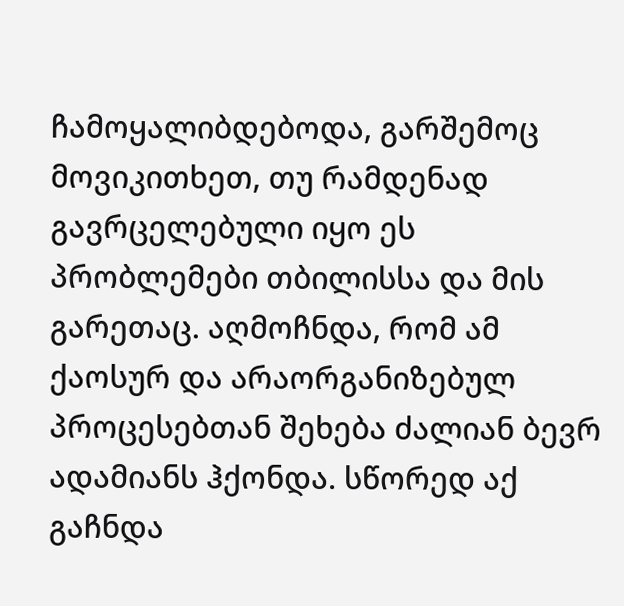ჩამოყალიბდებოდა, გარშემოც მოვიკითხეთ, თუ რამდენად გავრცელებული იყო ეს პრობლემები თბილისსა და მის გარეთაც. აღმოჩნდა, რომ ამ ქაოსურ და არაორგანიზებულ პროცესებთან შეხება ძალიან ბევრ ადამიანს ჰქონდა. სწორედ აქ გაჩნდა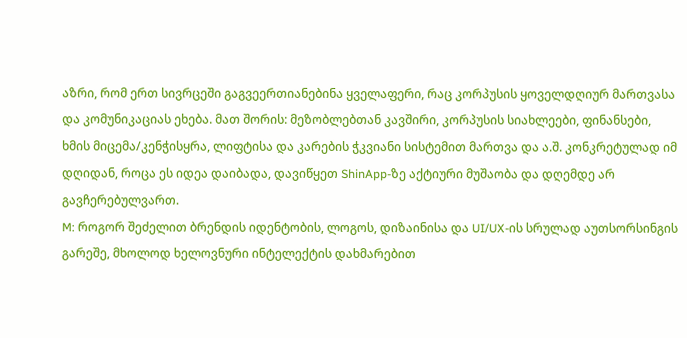აზრი, რომ ერთ სივრცეში გაგვეერთიანებინა ყველაფერი, რაც კორპუსის ყოველდღიურ მართვასა და კომუნიკაციას ეხება. მათ შორის: მეზობლებთან კავშირი, კორპუსის სიახლეები, ფინანსები, ხმის მიცემა/კენჭისყრა, ლიფტისა და კარების ჭკვიანი სისტემით მართვა და ა.შ. კონკრეტულად იმ დღიდან, როცა ეს იდეა დაიბადა, დავიწყეთ ShinApp-ზე აქტიური მუშაობა და დღემდე არ გავჩერებულვართ.
M: როგორ შეძელით ბრენდის იდენტობის, ლოგოს, დიზაინისა და UI/UX-ის სრულად აუთსორსინგის გარეშე, მხოლოდ ხელოვნური ინტელექტის დახმარებით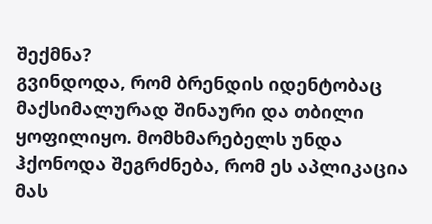შექმნა?
გვინდოდა, რომ ბრენდის იდენტობაც მაქსიმალურად შინაური და თბილი ყოფილიყო. მომხმარებელს უნდა ჰქონოდა შეგრძნება, რომ ეს აპლიკაცია მას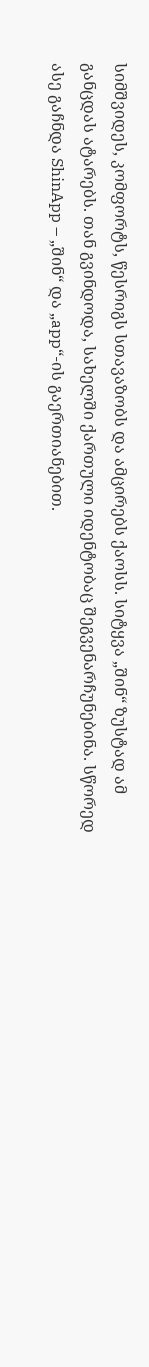სიმშვიდეს, კომფორტს, წესრიგს სთავაზობს და ამცირებს ქაოსს. სიტყვა „შინ“ ზუსტად ამ განცდას ატარებს. თან გვინდოდა, სახელში ქართული იდენტობაც შეგვენარჩუნებინა. სწორედ ასე გაჩნდა ShinApp – „შინ“ და „app“-ის გაერთიანებით.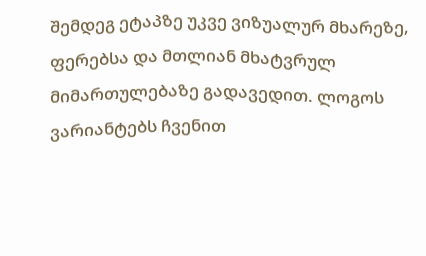შემდეგ ეტაპზე უკვე ვიზუალურ მხარეზე, ფერებსა და მთლიან მხატვრულ მიმართულებაზე გადავედით. ლოგოს ვარიანტებს ჩვენით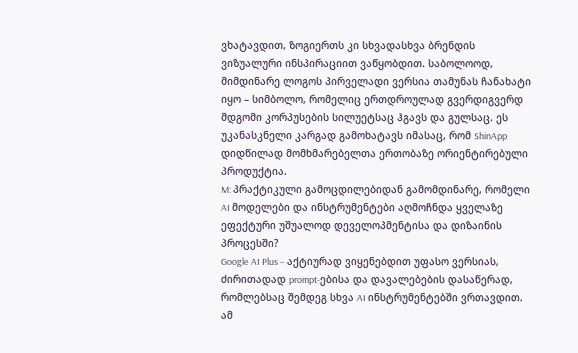ვხატავდით, ზოგიერთს კი სხვადასხვა ბრენდის ვიზუალური ინსპირაციით ვაწყობდით. საბოლოოდ, მიმდინარე ლოგოს პირველადი ვერსია თამუნას ჩანახატი იყო – სიმბოლო, რომელიც ერთდროულად გვერდიგვერდ მდგომი კორპუსების სილუეტსაც ჰგავს და გულსაც. ეს უკანასკნელი კარგად გამოხატავს იმასაც, რომ ShinApp დიდწილად მომხმარებელთა ერთობაზე ორიენტირებული პროდუქტია.
M: პრაქტიკული გამოცდილებიდან გამომდინარე, რომელი AI მოდელები და ინსტრუმენტები აღმოჩნდა ყველაზე ეფექტური უშუალოდ დეველოპმენტისა და დიზაინის პროცესში?
Google AI Plus – აქტიურად ვიყენებდით უფასო ვერსიას, ძირითადად prompt-ებისა და დავალებების დასაწერად, რომლებსაც შემდეგ სხვა AI ინსტრუმენტებში ვრთავდით. ამ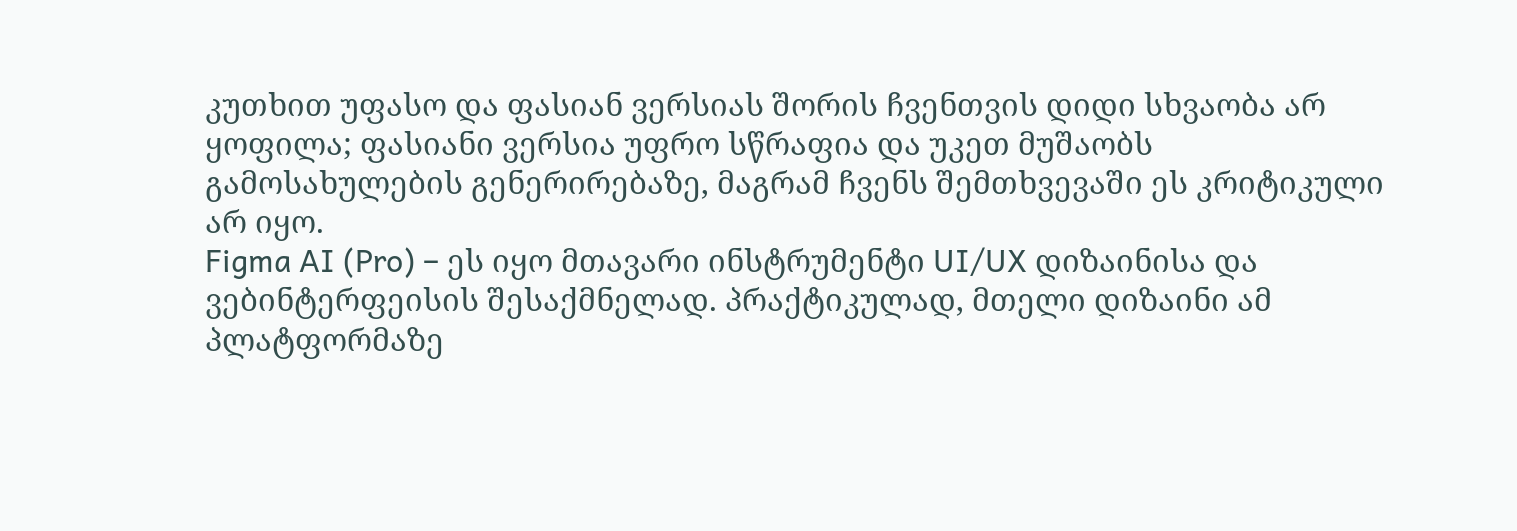კუთხით უფასო და ფასიან ვერსიას შორის ჩვენთვის დიდი სხვაობა არ ყოფილა; ფასიანი ვერსია უფრო სწრაფია და უკეთ მუშაობს გამოსახულების გენერირებაზე, მაგრამ ჩვენს შემთხვევაში ეს კრიტიკული არ იყო.
Figma AI (Pro) – ეს იყო მთავარი ინსტრუმენტი UI/UX დიზაინისა და ვებინტერფეისის შესაქმნელად. პრაქტიკულად, მთელი დიზაინი ამ პლატფორმაზე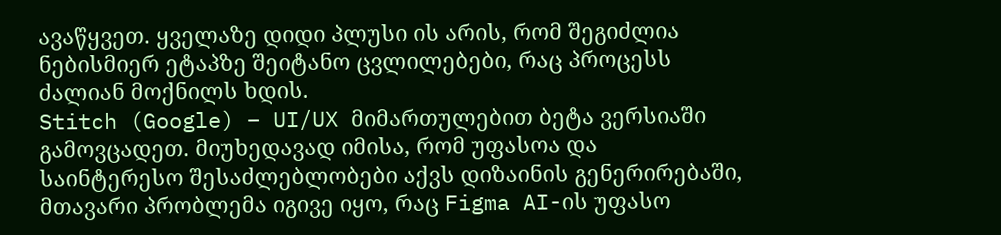ავაწყვეთ. ყველაზე დიდი პლუსი ის არის, რომ შეგიძლია ნებისმიერ ეტაპზე შეიტანო ცვლილებები, რაც პროცესს ძალიან მოქნილს ხდის.
Stitch (Google) – UI/UX მიმართულებით ბეტა ვერსიაში გამოვცადეთ. მიუხედავად იმისა, რომ უფასოა და საინტერესო შესაძლებლობები აქვს დიზაინის გენერირებაში, მთავარი პრობლემა იგივე იყო, რაც Figma AI-ის უფასო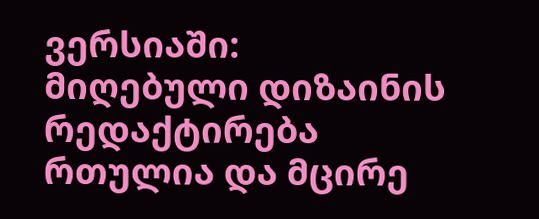ვერსიაში: მიღებული დიზაინის რედაქტირება რთულია და მცირე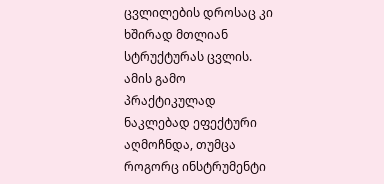ცვლილების დროსაც კი ხშირად მთლიან სტრუქტურას ცვლის. ამის გამო პრაქტიკულად ნაკლებად ეფექტური აღმოჩნდა, თუმცა როგორც ინსტრუმენტი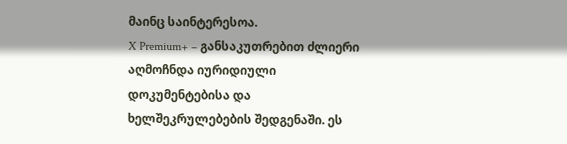მაინც საინტერესოა.
X Premium+ – განსაკუთრებით ძლიერი აღმოჩნდა იურიდიული დოკუმენტებისა და ხელშეკრულებების შედგენაში. ეს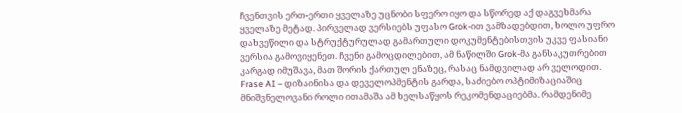ჩვენთვის ერთ-ერთი ყველაზე უცნობი სფერო იყო და სწორედ აქ დაგვეხმარა ყველაზე მეტად. პირველად ვერსიებს უფასო Grok-ით ვამზადებდით, ხოლო უფრო დახვეწილი და სტრუქტურულად გამართული დოკუმენტებისთვის უკვე ფასიანი ვერსია გამოვიყენეთ. ჩვენი გამოცდილებით, ამ ნაწილში Grok-მა განსაკუთრებით კარგად იმუშავა, მათ შორის ქართულ ენაზეც, რასაც ნამდვილად არ ველოდით.
Frase AI – დიზაინისა და დეველოპმენტის გარდა, საძიებო ოპტიმიზაციაშიც მნიშვნელოვანი როლი ითამაშა ამ ხელსაწყოს რეკომენდაციებმა. რამდენიმე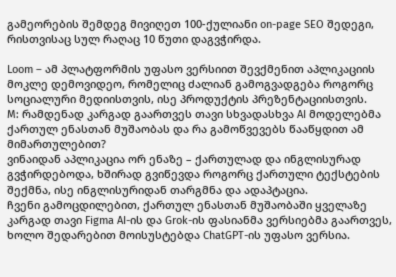გამეორების შემდეგ მივიღეთ 100-ქულიანი on-page SEO შედეგი, რისთვისაც სულ რაღაც 10 წუთი დაგვჭირდა.

Loom – ამ პლატფორმის უფასო ვერსიით შევქმენით აპლიკაციის მოკლე დემოვიდეო, რომელიც ძალიან გამოგვადგება როგორც სოციალური მედიისთვის, ისე პროდუქტის პრეზენტაციისთვის.
M: რამდენად კარგად გაართვეს თავი სხვადასხვა AI მოდელებმა ქართულ ენასთან მუშაობას და რა გამოწვევებს წააწყდით ამ მიმართულებით?
ვინაიდან აპლიკაცია ორ ენაზე – ქართულად და ინგლისურად გვჭირდებოდა, ხშირად გვიწევდა როგორც ქართული ტექსტების შექმნა, ისე ინგლისურიდან თარგმნა და ადაპტაცია.
ჩვენი გამოცდილებით, ქართულ ენასთან მუშაობაში ყველაზე კარგად თავი Figma AI-ის და Grok-ის ფასიანმა ვერსიებმა გაართვეს, ხოლო შედარებით მოისუსტებდა ChatGPT-ის უფასო ვერსია.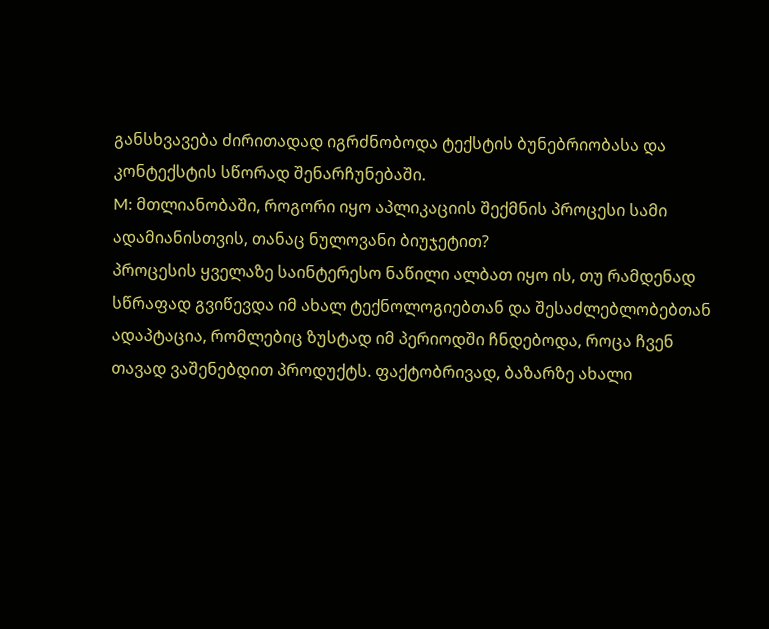განსხვავება ძირითადად იგრძნობოდა ტექსტის ბუნებრიობასა და კონტექსტის სწორად შენარჩუნებაში.
M: მთლიანობაში, როგორი იყო აპლიკაციის შექმნის პროცესი სამი ადამიანისთვის, თანაც ნულოვანი ბიუჯეტით?
პროცესის ყველაზე საინტერესო ნაწილი ალბათ იყო ის, თუ რამდენად სწრაფად გვიწევდა იმ ახალ ტექნოლოგიებთან და შესაძლებლობებთან ადაპტაცია, რომლებიც ზუსტად იმ პერიოდში ჩნდებოდა, როცა ჩვენ თავად ვაშენებდით პროდუქტს. ფაქტობრივად, ბაზარზე ახალი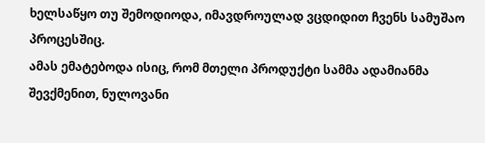ხელსაწყო თუ შემოდიოდა, იმავდროულად ვცდიდით ჩვენს სამუშაო პროცესშიც.
ამას ემატებოდა ისიც, რომ მთელი პროდუქტი სამმა ადამიანმა შევქმენით, ნულოვანი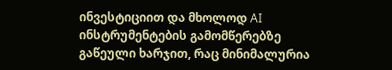ინვესტიციით და მხოლოდ AI ინსტრუმენტების გამომწერებზე გაწეული ხარჯით, რაც მინიმალურია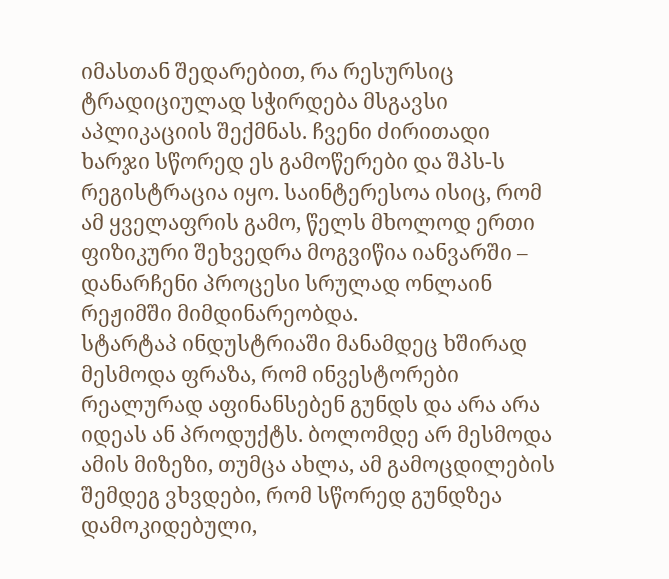იმასთან შედარებით, რა რესურსიც ტრადიციულად სჭირდება მსგავსი აპლიკაციის შექმნას. ჩვენი ძირითადი ხარჯი სწორედ ეს გამოწერები და შპს-ს რეგისტრაცია იყო. საინტერესოა ისიც, რომ ამ ყველაფრის გამო, წელს მხოლოდ ერთი ფიზიკური შეხვედრა მოგვიწია იანვარში – დანარჩენი პროცესი სრულად ონლაინ რეჟიმში მიმდინარეობდა.
სტარტაპ ინდუსტრიაში მანამდეც ხშირად მესმოდა ფრაზა, რომ ინვესტორები რეალურად აფინანსებენ გუნდს და არა არა იდეას ან პროდუქტს. ბოლომდე არ მესმოდა ამის მიზეზი, თუმცა ახლა, ამ გამოცდილების შემდეგ ვხვდები, რომ სწორედ გუნდზეა დამოკიდებული,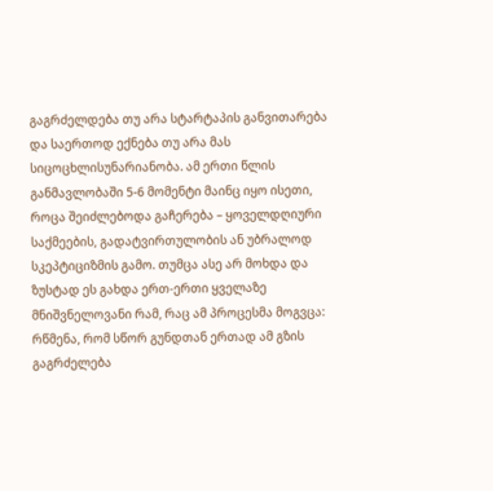გაგრძელდება თუ არა სტარტაპის განვითარება და საერთოდ ექნება თუ არა მას სიცოცხლისუნარიანობა. ამ ერთი წლის განმავლობაში 5-6 მომენტი მაინც იყო ისეთი, როცა შეიძლებოდა გაჩერება – ყოველდღიური საქმეების, გადატვირთულობის ან უბრალოდ სკეპტიციზმის გამო. თუმცა ასე არ მოხდა და ზუსტად ეს გახდა ერთ-ერთი ყველაზე მნიშვნელოვანი რამ, რაც ამ პროცესმა მოგვცა: რწმენა, რომ სწორ გუნდთან ერთად ამ გზის გაგრძელება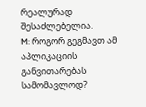რეალურად შესაძლებელია.
M: როგორ გეგმავთ ამ აპლიკაციის განვითარებას სამომავლოდ?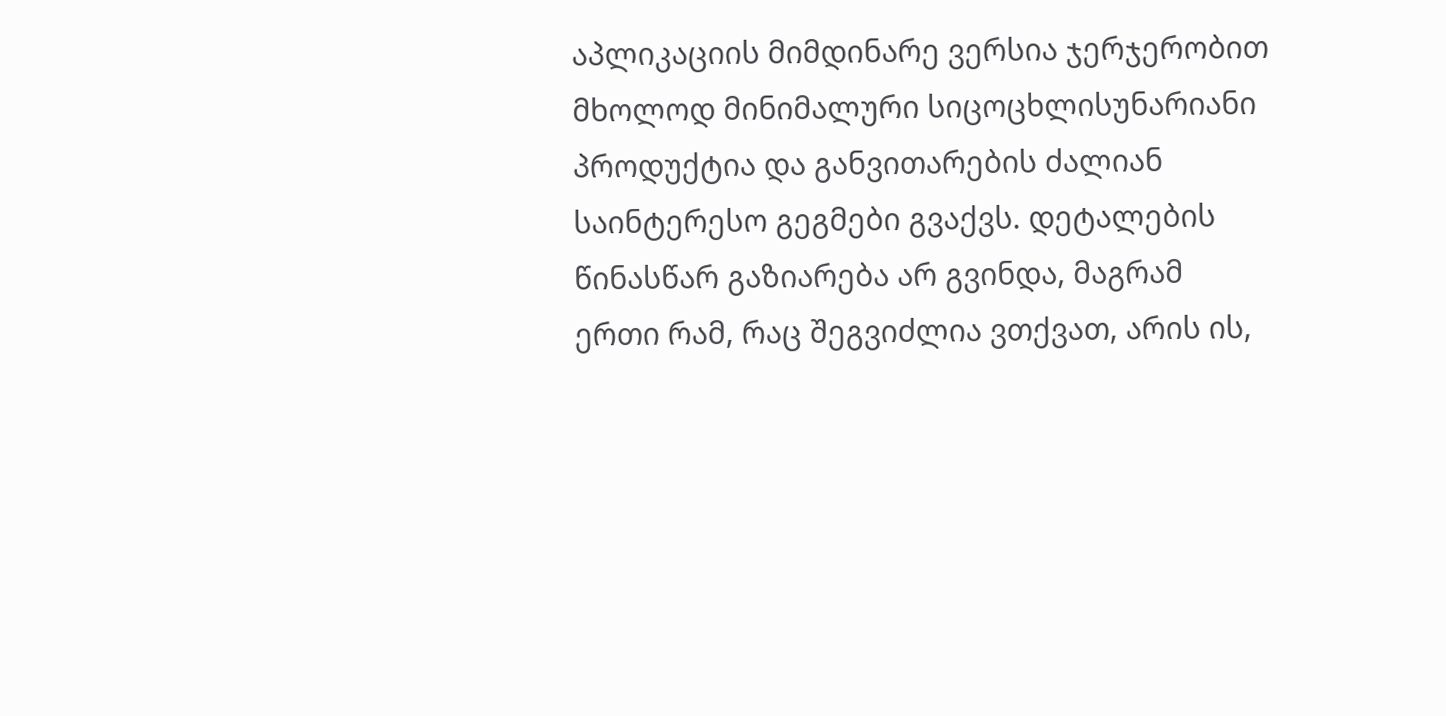აპლიკაციის მიმდინარე ვერსია ჯერჯერობით მხოლოდ მინიმალური სიცოცხლისუნარიანი პროდუქტია და განვითარების ძალიან საინტერესო გეგმები გვაქვს. დეტალების წინასწარ გაზიარება არ გვინდა, მაგრამ ერთი რამ, რაც შეგვიძლია ვთქვათ, არის ის,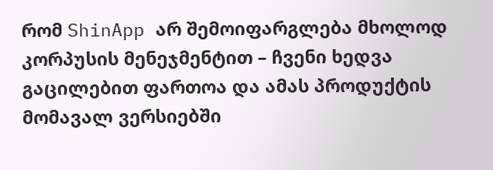რომ ShinApp არ შემოიფარგლება მხოლოდ კორპუსის მენეჯმენტით – ჩვენი ხედვა გაცილებით ფართოა და ამას პროდუქტის მომავალ ვერსიებში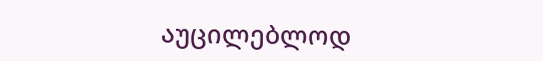აუცილებლოდ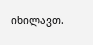იხილავთ.